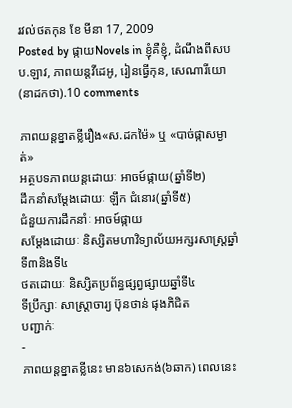រវល់ថតកុន ខែ មីនា 17, 2009
Posted by ផ្កាយNovels in ខ្ញុំគឺខ្ញុំ, ដំណឹងពីសបប.ឡាវ, ភាពយន្តវីដេអូ, រៀនធ្វើកុន, សេណារីយោ(នាដកថា).10 comments

ភាពយន្តខ្នាតខ្លីរឿង«ស.ដកម៉ៃ» ឬ «បាច់ផ្កាសម្ងាត់»
អត្ថបទភាពយន្តដោយៈ អាចម៍ផ្កាយ(ឆ្នាំទី២)
ដឹកនាំសម្តែងដោយៈ ឡឹក ជំនោរ(ឆ្នាំទី៥)
ជំនួយការដឹកនាំៈ អាចម៍ផ្កាយ
សម្តែងដោយៈ និស្សិតមហាវិទ្យាល័យអក្សរសាស្ត្រឆ្នាំទី៣និងទី៤
ថតដោយៈ និស្សិតប្រព័ន្ធផ្សព្វផ្សាយឆ្នាំទី៤
ទីប្រឹក្សាៈ សាស្រ្តាចារ្យ ប៊ុនថាន់ ផុងភិជិត
បញ្ជាក់ៈ
-
ភាពយន្តខ្នាតខ្លីនេះ មាន៦សេកង់(៦ឆាក) ពេលនេះ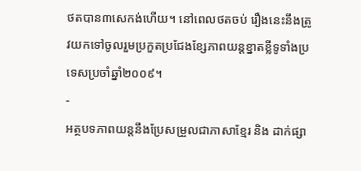ថតបាន៣សេកង់ហើយ។ នៅពេលថតចប់ រឿងនេះនឹងត្រូវយកទៅចូលរួមប្រកួតប្រជែងខ្សែភាពយន្តខ្នាតខ្លីទូទាំងប្រទេសប្រចាំឆ្នាំ២០០៩។
-
អត្ថបទភាពយន្តនឹងប្រែសម្រួលជាភាសាខ្មែរ និង ដាក់ផ្សា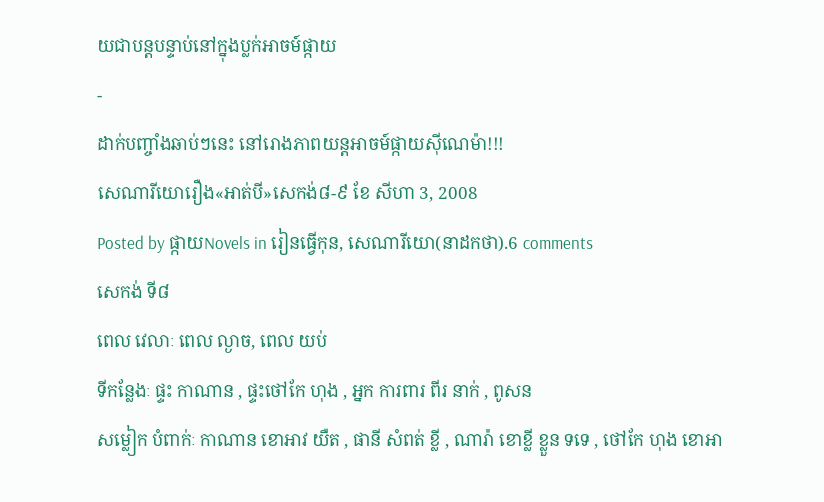យជាបន្តបន្ទាប់នៅក្នុងប្លក់អាចម៍ផ្កាយ
-
ដាក់បញ្ចាំងឆាប់ៗនេះ នៅរោងភាពយន្តអាចម៍ផ្កាយស៊ីណេម៉ា!!!
សេណារីយោរឿង«អាត់បី»សេកង់៨-៩ ខែ សីហា 3, 2008
Posted by ផ្កាយNovels in រៀនធ្វើកុន, សេណារីយោ(នាដកថា).6 comments
សេកង់ ទី៨
ពេល វេលាៈ ពេល ល្ងាច, ពេល យប់
ទីកន្លែងៈ ផ្ទះ កាណាន , ផ្ទះថៅកែ ហុង , អ្នក ការពារ ពីរ នាក់ , ពូសន
សម្លៀក បំពាក់ៈ កាណាន ខោអាវ យឺត , ផានី សំពត់ ខ្លី , ណារ៉ា ខោខ្លី ខ្លួន ទទេ , ថៅកែ ហុង ខោអា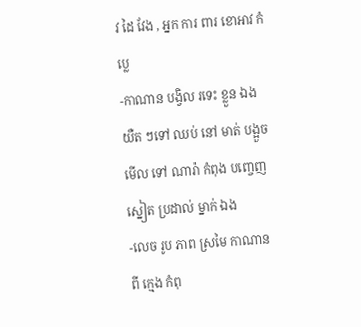វ ដៃ វែង , អ្នក ការ ពារ ខោអាវ កំប្លេ
-កាណាន បង្វិល រទេះ ខ្លួន ឯង យឺត ៗទៅ ឈប់ នៅ មាត់ បង្អួច មើល ទៅ ណារ៉ា កំពុង បញ្ចេញ ស្នៀត ប្រដាល់ ម្នាក់ ឯង
-លេច រូប ភាព ស្រមៃ កាណាន ពី ក្មេង កំពុ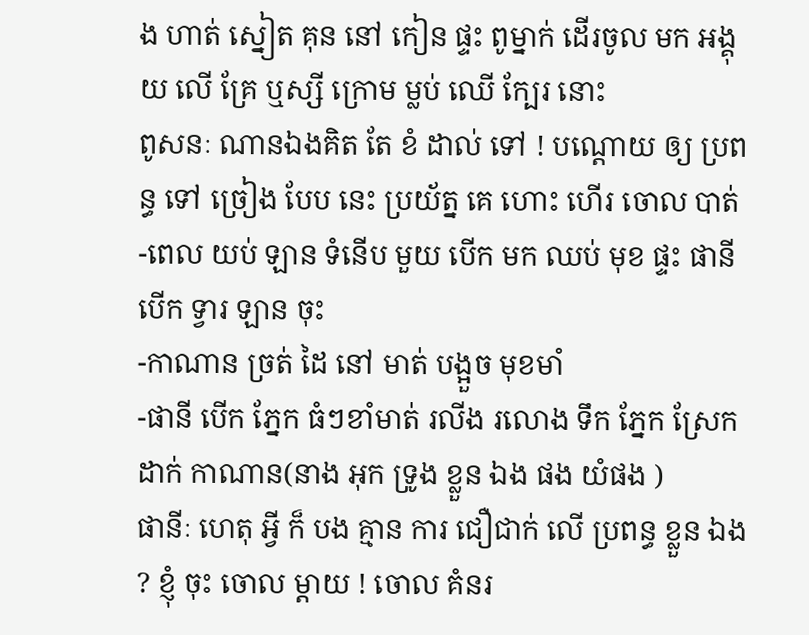ង ហាត់ ស្នៀត គុន នៅ កៀន ផ្ទះ ពូម្នាក់ ដើរចូល មក អង្គុយ លើ គ្រែ ឬស្សី ក្រោម ម្លប់ ឈើ ក្បែរ នោះ
ពូសនៈ ណានឯងគិត តែ ខំ ដាល់ ទៅ ! បណ្តោយ ឲ្យ ប្រពន្ធ ទៅ ច្រៀង បែប នេះ ប្រយ័ត្ន គេ ហោះ ហើរ ចោល បាត់
-ពេល យប់ ឡាន ទំនើប មួយ បើក មក ឈប់ មុខ ផ្ទះ ផានី បើក ទ្វារ ឡាន ចុះ
-កាណាន ច្រត់ ដៃ នៅ មាត់ បង្អួច មុខមាំ
-ផានី បើក ភ្នែក ធំៗខាំមាត់ រលីង រលោង ទឹក ភ្នែក ស្រែក ដាក់ កាណាន(នាង អុក ទ្រូង ខ្លួន ឯង ផង យំផង )
ផានីៈ ហេតុ អ្វី ក៏ បង គ្មាន ការ ជឿជាក់ លើ ប្រពន្ធ ខ្លួន ឯង ? ខ្ញុំ ចុះ ចោល ម្តាយ ! ចោល គំនរ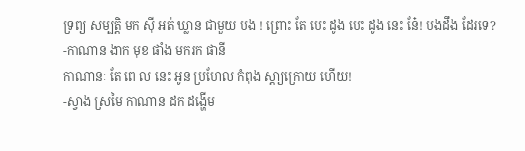ទ្រព្យ សម្បត្តិ មក ស៊ី អត់ ឃ្លាន ជាមួយ បង ! ព្រោះ តែ បេះ ដូង បេះ ដូង នេះ នែ៎! បងដឹង ដែរទេ?
-កាណាន ងាក មុខ ផាំង មករក ផានី
កាណានៈ តែ ពេ ល នេះ អូន ប្រហែល កំពុង ស្តា្យក្រោយ ហើយ!
-ស្វាង ស្រមៃ កាណាន ដក ដង្ហើម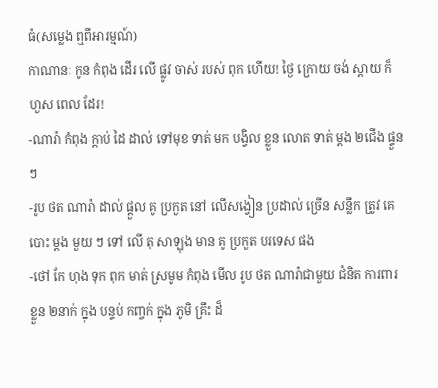ធំ(សម្លេង ឮពីអារម្មណ៍)
កាណានៈ កូន កំពុង ដើរ លើ ផ្លូវ ចាស់ របស់ ពុក ហើយ! ថ្ងៃ ក្រោយ ចង់ ស្តាយ ក៏ ហួស ពេល ដែរ!
-ណារ៉ា កំពុង ក្តាប់ ដៃ ដាល់ ទៅមុខ ទាត់ មក បង្វិល ខ្លួន លោត ទាត់ ម្តង ២ជើង ផ្ទួនៗ
-រូប ថត ណារ៉ា ដាល់ ផ្តួល គូ ប្រកួត នៅ លើសង្វៀន ប្រដាល់ ច្រើន សន្លឹក ត្រូវ គេ បោះ ម្តង មួយ ៗ ទៅ លើ តុ សាឡុង មាន គូ ប្រកួត បរទេស ផង
-ថៅ កែ ហុង ទុក ពុក មាត់ ស្រមូម កំពុង មើល រូប ថត ណារ៉ាជាមួយ ជំនិត ការពារ ខ្លួន ២នាក់ ក្នុង បន្ទប់ កញ្ចក់ ក្នុង ភូមិ គ្រឹះ ដ៏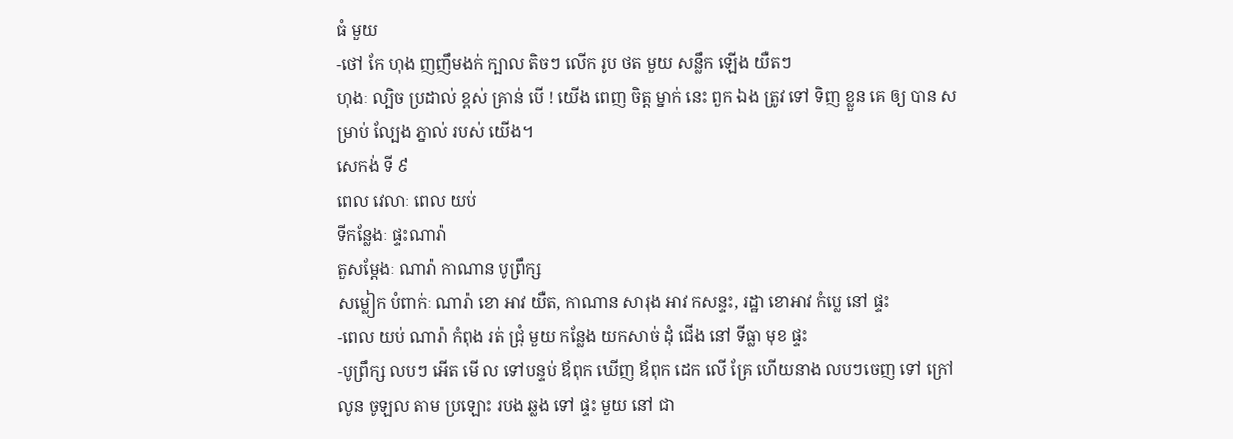ធំ មួយ
-ថៅ កែ ហុង ញញឹមងក់ ក្បាល តិចៗ លើក រូប ថត មួយ សន្លឹក ឡើង យឺតៗ
ហុងៈ ល្បិច ប្រដាល់ ខ្ពស់ គ្រាន់ បើ ! យើង ពេញ ចិត្ត ម្នាក់ នេះ ពួក ឯង ត្រូវ ទៅ ទិញ ខ្លួន គេ ឲ្យ បាន សម្រាប់ ល្បែង ភ្នាល់ របស់ យើង។
សេកង់ ទី ៩
ពេល វេលាៈ ពេល យប់
ទីកន្លែងៈ ផ្ទះណារ៉ា
តួសម្តែងៈ ណារ៉ា កាណាន បូព្រឹក្ស
សម្លៀក បំពាក់ៈ ណារ៉ា ខោ អាវ យឺត, កាណាន សារុង អាវ កសន្ទះ, រដ្ឋា ខោអាវ កំប្លេ នៅ ផ្ទះ
-ពេល យប់ ណារ៉ា កំពុង រត់ ជ្រុំ មួយ កន្លែង យកសាច់ ដុំ ជើង នៅ ទីធ្លា មុខ ផ្ទះ
-បូព្រឹក្ស លបៗ អើត មើ ល ទៅបន្ទប់ ឪពុក ឃើញ ឪពុក ដេក លើ គ្រែ ហើយនាង លបៗចេញ ទៅ ក្រៅ លូន ចូឡល តាម ប្រឡោះ របង ឆ្លង ទៅ ផ្ទះ មួយ នៅ ជា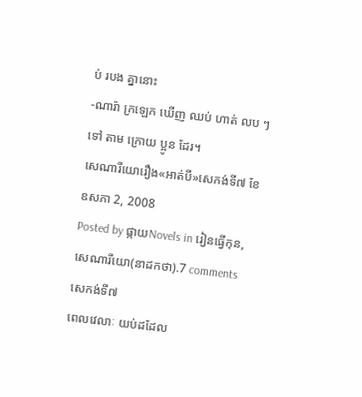ប់ របង គ្នានោះ
-ណារ៉ា ក្រឡេក ឃើញ ឈប់ ហាត់ លប ៗទៅ តាម ក្រោយ ប្អូន ដែរ។
សេណារីយោរឿង«អាត់បី»សេកង់ទី៧ ខែ ឧសភា 2, 2008
Posted by ផ្កាយNovels in រៀនធ្វើកុន, សេណារីយោ(នាដកថា).7 comments
សេកង់ទី៧
ពេលវេលាៈ យប់ដដែល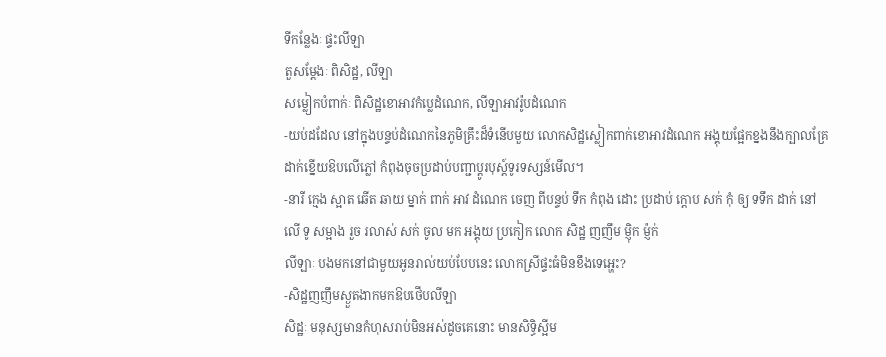ទីកន្លែងៈ ផ្ទះលីឡា
តួសម្តែងៈ ពិសិដ្ឋ, លីឡា
សម្លៀកបំពាក់ៈ ពិសិដ្ឋខោអាវកំប្លេដំណេក, លីឡាអាវរ៉ូបដំណេក
-យប់ដដែល នៅក្នុងបន្ទប់ដំណេកនៃភូមិគ្រឹះដ៏ទំនើបមួយ លោកសិដ្ឋស្លៀកពាក់ខោអាវដំណេក អង្គុយផ្អែកខ្នងនឹងក្បាលគ្រែដាក់ខ្នើយឱបលើភ្លៅ កំពុងចុចប្រដាប់បញ្ជាប្តូរបុស្ត៍ទូរទស្សន៍មើល។
-នារី ក្មេង ស្អាត ឆើត ឆាយ ម្នាក់ ពាក់ អាវ ដំណេក ចេញ ពីបន្ទប់ ទឹក កំពុង ដោះ ប្រដាប់ ក្តោប សក់ កុំ ឲ្យ ទទឹក ដាក់ នៅ លើ ទូ សម្អាង រួច រលាស់ សក់ ចូល មក អង្គុយ ប្រកៀក លោក សិដ្ឋ ញញឹម ម្ញ៉ិក ម្ញ៉ក់
លីឡាៈ បងមកនៅជាមួយអូនរាល់យប់បែបនេះ លោកស្រីផ្ទះធំមិនខឹងទេអ្ហេះ?
-សិដ្ឋញញឹមស្ងួតងាកមកឱបថើបលីឡា
សិដ្ឋៈ មនុស្សមានកំហុសរាប់មិនអស់ដូចគេនោះ មានសិទ្ធិស្អីម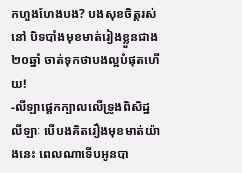កហួងហែងបង? បងសុខចិត្តរស់នៅ បិទបាំងមុខមាត់រៀងខ្លួនជាង២០ឆ្នាំ ចាត់ទុកថាបងល្អបំផុតហើយ!
-លីឡាផ្តេកក្បាលលើទ្រូងពិសិដ្ឋ
លីឡាៈ បើបងគិតរឿងមុខមាត់យ៉ាងនេះ ពេលណាទើបអូនបា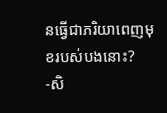នធ្វើជាភរិយាពេញមុខរបស់បងនោះ?
-សិ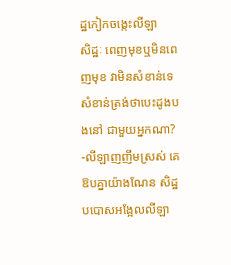ដ្ឋកៀកចង្កេះលីឡា
សិដ្ឋៈ ពេញមុខឬមិនពេញមុខ វាមិនសំខាន់ទេ សំខាន់ត្រង់ថាបេះដូងបងនៅ ជាមួយអ្នកណា?
-លីឡាញញឹមស្រស់ គេឱបគ្នាយ៉ាងណែន សិដ្ឋបបោសអង្អែលលីឡា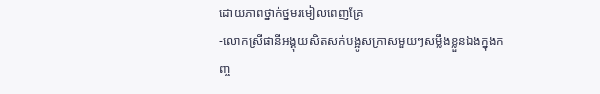ដោយភាពថ្នាក់ថ្នមរមៀលពេញគ្រែ
-លោកស្រីផានីអង្គុយសិតសក់បង្អូសក្រាសមួយៗសម្លឹងខ្លួនឯងក្នុងកញ្ច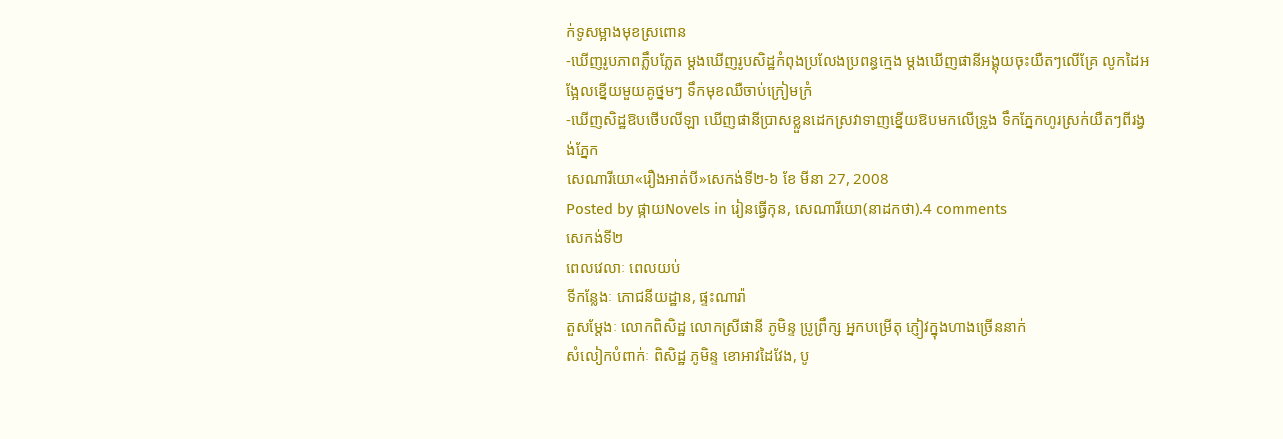ក់ទូសម្អាងមុខស្រពោន
-ឃើញរូបភាពភ្លឹបភ្លែត ម្តងឃើញរូបសិដ្ឋកំពុងប្រលែងប្រពន្ធក្មេង ម្តងឃើញផានីអង្គុយចុះយឺតៗលើគ្រែ លូកដៃអង្អែលខ្នើយមួយគូថ្នមៗ ទឹកមុខឈឺចាប់ក្រៀមក្រំ
-ឃើញសិដ្ឋឱបថើបលីឡា ឃើញផានីប្រាសខ្លួនដេកស្រវាទាញខ្នើយឱបមកលើទ្រូង ទឹកភ្នែកហូរស្រក់យឺតៗពីរង្វង់ភ្នែក
សេណារីយោ«រឿងអាត់បី»សេកង់ទី២-៦ ខែ មីនា 27, 2008
Posted by ផ្កាយNovels in រៀនធ្វើកុន, សេណារីយោ(នាដកថា).4 comments
សេកង់ទី២
ពេលវេលាៈ ពេលយប់
ទីកន្លែងៈ ភោជនីយដ្ឋាន, ផ្ទះណារ៉ា
តួសម្តែងៈ លោកពិសិដ្ឋ លោកស្រីផានី ភូមិន្ទ បូ្រព្រឹក្ស អ្នកបម្រើតុ ភ្ញៀវក្នុងហាងច្រើននាក់
សំលៀកបំពាក់ៈ ពិសិដ្ឋ ភូមិន្ទ ខោអាវដៃវែង, បូ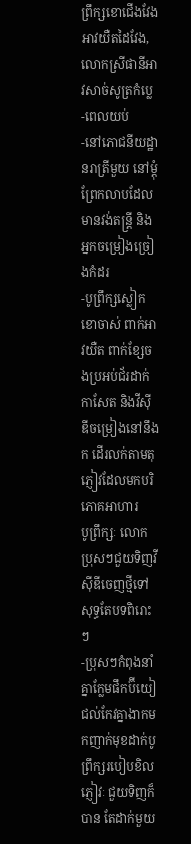ព្រឹក្សខោជើងវែង អាវយឺតដៃវែង, លោកស្រីផានីអាវសាច់សូត្រកំប្លេ
-ពេលយប់
-នៅភោជនីយដ្ឋានរាត្រីមួយ នៅម្តុំព្រែកលាបដែលមានវង់តន្ត្រី និងអ្នកចម្រៀងច្រៀងកំដរ
-បូព្រឹក្សស្លៀកខោចាស់ ពាក់អាវយឺត ពាក់ខ្សែចងប្រអប់ជ័រដាក់កាសែត និងវីស៊ីឌីចម្រៀងនៅនឹងក ដើរលក់តាមតុភ្ញៀវដែលមកបរិភោគអាហារ
បូព្រឹក្សៈ លោកប្រុសៗជួយទិញវីស៊ីឌីចេញថ្មីទៅ សុទ្ធតែបទពិរោះៗ
-ប្រុសៗកំពុងនាំគ្នាក្លែមផឹកប៊ីយៀ ជល់កែវគ្នាងាកមកញាក់មុខដាក់បូព្រឹក្សរបៀបខិល
ភ្ញៀវៈ ជួយទិញក៏បាន តែដាក់មួយ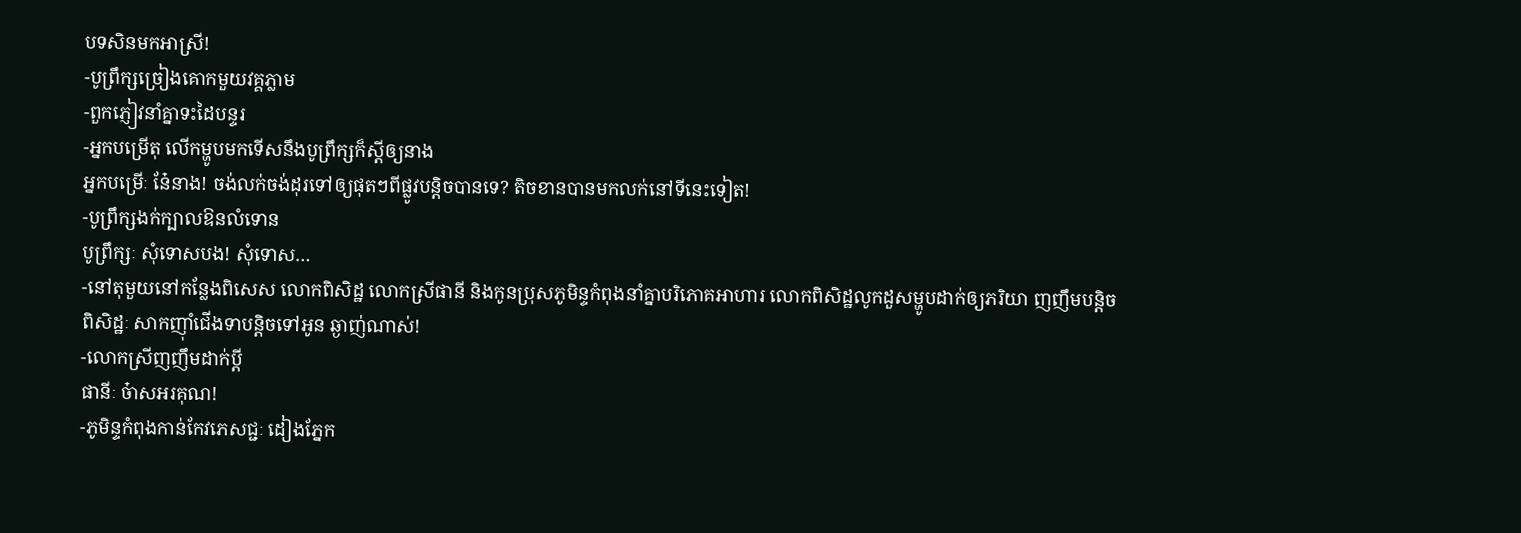បទសិនមកអាស្រី!
-បូព្រឹក្សច្រៀងគោកមួយវគ្គភ្លាម
-ពួកភ្ញៀវនាំគ្នាទះដៃបន្ទរ
-អ្នកបម្រើតុ លើកម្ហូបមកទើសនឹងបូព្រឹក្សក៏ស្តីឲ្យនាង
អ្នកបម្រើៈ នែ៎នាង! ចង់លក់ចង់ដុរទៅឲ្យផុតៗពីផ្លូវបន្តិចបានទេ? តិចខានបានមកលក់នៅទីនេះទៀត!
-បូព្រឹក្សងក់ក្បាលឱនលំទោន
បូព្រឹក្សៈ សុំទោសបង! សុំទោស…
-នៅតុមួយនៅកន្លែងពិសេស លោកពិសិដ្ឋ លោកស្រីផានី និងកូនប្រុសភូមិន្ទកំពុងនាំគ្នាបរិភោគអាហារ លោកពិសិដ្ឋលូកដួសម្ហូបដាក់ឲ្យភរិយា ញញឹមបន្តិច
ពិសិដ្ឋៈ សាកញ៉ាំជើងទាបន្តិចទៅអូន ឆ្ងាញ់ណាស់!
-លោកស្រីញញឹមដាក់ប្តី
ផានីៈ ច៎ាសអរគុណ!
-ភូមិន្ទកំពុងកាន់កែវភេសជ្ជៈ ដៀងភ្នែក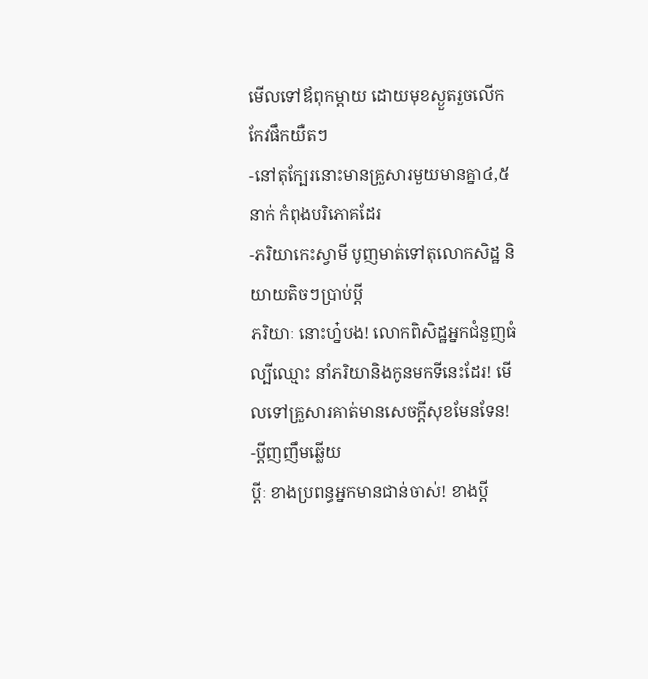មើលទៅឪពុកម្តាយ ដោយមុខស្ងួតរួចលើកកែវផឹកយឺតៗ
-នៅតុក្បែរនោះមានគ្រួសារមួយមានគ្នា៤,៥នាក់ កំពុងបរិភោគដែរ
-ភរិយាកេះស្វាមី បូញមាត់ទៅតុលោកសិដ្ឋ និយាយតិចៗប្រាប់ប្តី
ភរិយាៈ នោះហ្ន៎បង! លោកពិសិដ្ឋអ្នកជំនួញធំល្បីឈ្មោះ នាំភរិយានិងកូនមកទីនេះដែរ! មើលទៅគ្រួសារគាត់មានសេចក្តីសុខមែនទែន!
-ប្តីញញឹមឆ្លើយ
ប្តីៈ ខាងប្រពន្ធអ្នកមានជាន់ចាស់! ខាងប្តី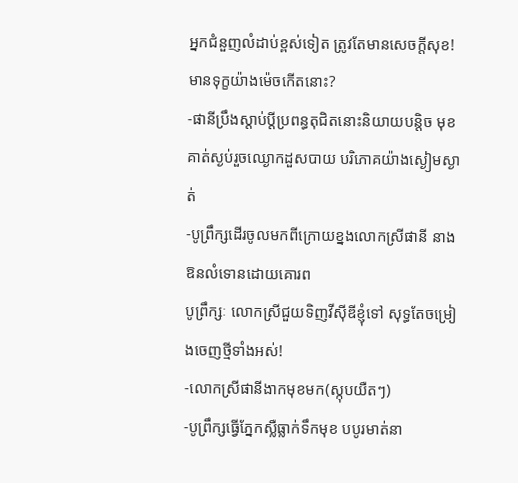អ្នកជំនួញលំដាប់ខ្ពស់ទៀត ត្រូវតែមានសេចក្តីសុខ! មានទុក្ខយ៉ាងម៉េចកើតនោះ?
-ផានីប្រឹងស្តាប់ប្តីប្រពន្ធតុជិតនោះនិយាយបន្តិច មុខគាត់ស្ងប់រួចឈ្ងោកដួសបាយ បរិភោគយ៉ាងស្ងៀមស្ងាត់
-បូព្រឹក្សដើរចូលមកពីក្រោយខ្នងលោកស្រីផានី នាងឱនលំទោនដោយគោរព
បូព្រឹក្សៈ លោកស្រីជួយទិញវីស៊ីឌីខ្ញុំទៅ សុទ្ធតែចម្រៀងចេញថ្មីទាំងអស់!
-លោកស្រីផានីងាកមុខមក(ស្កុបយឺតៗ)
-បូព្រឹក្សធ្វើភ្នែកស្លឺធ្លាក់ទឹកមុខ បបូរមាត់នា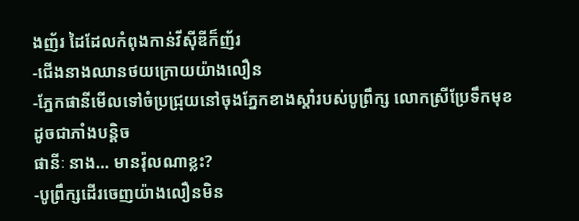ងញ័រ ដៃដែលកំពុងកាន់វីស៊ីឌីក៏ញ័រ
-ជើងនាងឈានថយក្រោយយ៉ាងលឿន
-ភ្នែកផានីមើលទៅចំប្រជ្រុយនៅចុងភ្នែកខាងស្តាំរបស់បូព្រឹក្ស លោកស្រីប្រែទឹកមុខដូចជាភាំងបន្តិច
ផានីៈ នាង… មានវ៉ុលណាខ្លះ?
-បូព្រឹក្សដើរចេញយ៉ាងលឿនមិន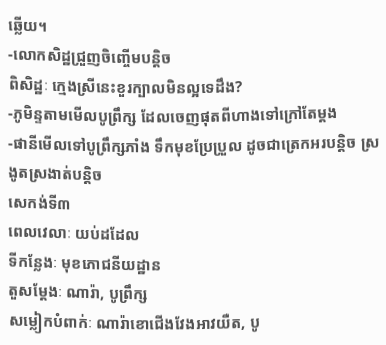ឆ្លើយ។
-លោកសិដ្ឋជ្រួញចិញ្ចើមបន្តិច
ពិសិដ្ឋៈ ក្មេងស្រីនេះខួរក្បាលមិនល្អទេដឹង?
-ភូមិន្ទតាមមើលបូព្រឹក្ស ដែលចេញផុតពីហាងទៅក្រៅតែម្តង
-ផានីមើលទៅបូព្រឹក្សភាំង ទឹកមុខប្រែប្រួល ដូចជាត្រេកអរបន្តិច ស្រងូតស្រងាត់បន្តិច
សេកង់ទី៣
ពេលវេលាៈ យប់ដដែល
ទីកន្លែងៈ មុខភោជនីយដ្ឋាន
តួសម្តែងៈ ណារ៉ា, បូព្រឹក្ស
សម្លៀកបំពាក់ៈ ណារ៉ាខោជើងវែងអាវយឺត, បូ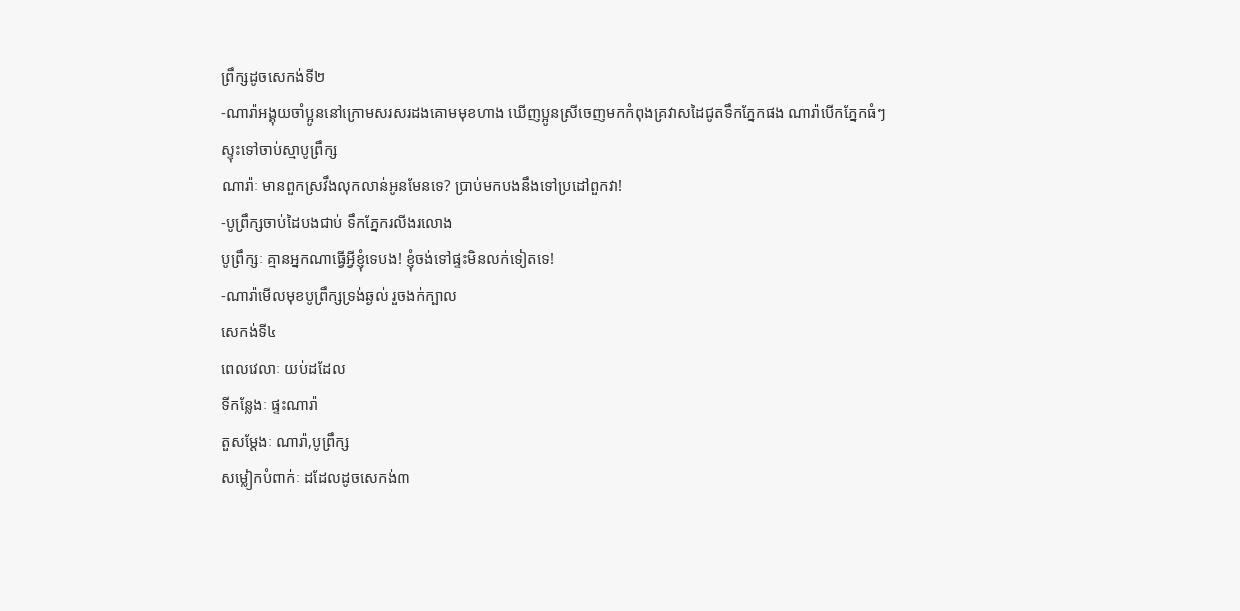ព្រឹក្សដូចសេកង់ទី២
-ណារ៉ាអង្គុយចាំប្អូននៅក្រោមសរសរដងគោមមុខហាង ឃើញប្អូនស្រីចេញមកកំពុងគ្រវាសដៃជូតទឹកភ្នែកផង ណារ៉ាបើកភ្នែកធំៗស្ទុះទៅចាប់ស្មាបូព្រឹក្ស
ណារ៉ាៈ មានពួកស្រវឹងលុកលាន់អូនមែនទេ? ប្រាប់មកបងនឹងទៅប្រដៅពួកវា!
-បូព្រឹក្សចាប់ដៃបងជាប់ ទឹកភ្នែករលីងរលោង
បូព្រឹក្សៈ គ្មានអ្នកណាធ្វើអ្វីខ្ញុំទេបង! ខ្ញុំចង់ទៅផ្ទះមិនលក់ទៀតទេ!
-ណារ៉ាមើលមុខបូព្រឹក្សទ្រង់ឆ្ងល់ រួចងក់ក្បាល
សេកង់ទី៤
ពេលវេលាៈ យប់ដដែល
ទីកន្លែងៈ ផ្ទះណារ៉ា
តួសម្តែងៈ ណារ៉ា,បូព្រឹក្ស
សម្លៀកបំពាក់ៈ ដដែលដូចសេកង់៣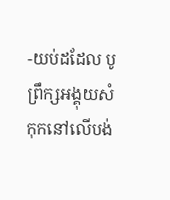-យប់ដដែល បូព្រឹក្សអង្គុយសំកុកនៅលើបង់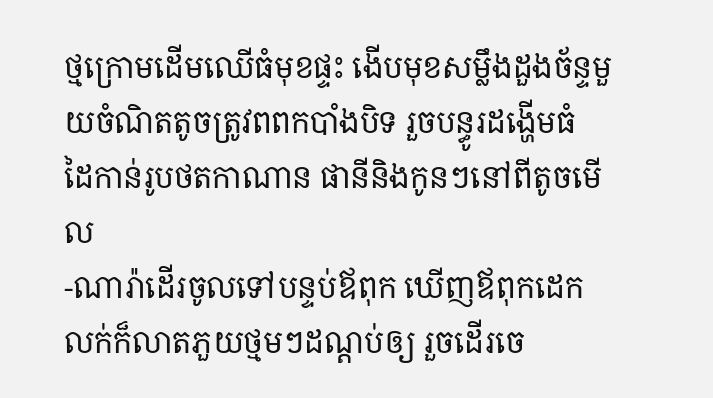ថ្មក្រោមដើមឈើធំមុខផ្ទះ ងើបមុខសម្លឹងដួងច័ន្ទមួយចំណិតតូចត្រូវពពកបាំងបិទ រួចបន្ធូរដង្ហើមធំ ដៃកាន់រូបថតកាណាន ផានីនិងកូនៗនៅពីតូចមើល
-ណារ៉ាដើរចូលទៅបន្ទប់ឪពុក ឃើញឪពុកដេកលក់ក៏លាតភួយថ្មមៗដណ្ដប់ឲ្យ រួចដើរចេ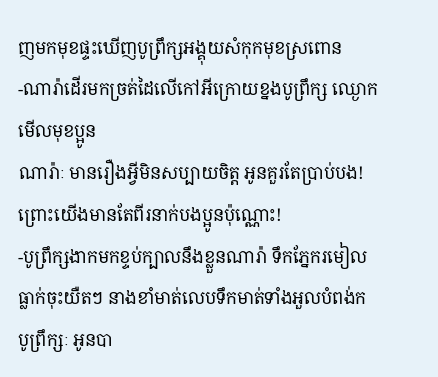ញមកមុខផ្ទះឃើញបូព្រឹក្សអង្គុយសំកុកមុខស្រពោន
-ណារ៉ាដើរមកច្រត់ដៃលើកៅអីក្រោយខ្នងបូព្រឹក្ស ឈ្ងោកមើលមុខប្អូន
ណារ៉ាៈ មានរឿងអ្វីមិនសប្បាយចិត្ត អូនគួរតែប្រាប់បង! ព្រោះយើងមានតែពីរនាក់បងប្អូនប៉ុណ្ណោះ!
-បូព្រឹក្សងាកមកខ្ទប់ក្បាលនឹងខ្លួនណារ៉ា ទឹកភ្នែករមៀលធ្លាក់ចុះយឺតៗ នាងខាំមាត់លេបទឹកមាត់ទាំងអួលបំពង់ក
បូព្រឹក្សៈ អូនបា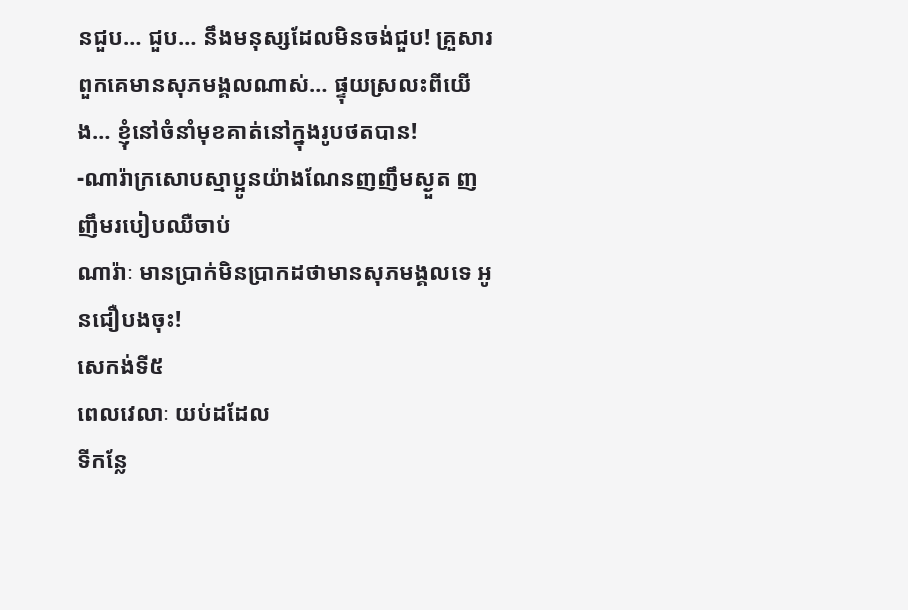នជួប… ជួប… នឹងមនុស្សដែលមិនចង់ជួប! គ្រួសារពួកគេមានសុភមង្គលណាស់… ផ្ទុយស្រលះពីយើង… ខ្ញុំនៅចំនាំមុខគាត់នៅក្នុងរូបថតបាន!
-ណារ៉ាក្រសោបស្មាប្អូនយ៉ាងណែនញញឹមស្ងួត ញញឹមរបៀបឈឺចាប់
ណារ៉ាៈ មានប្រាក់មិនប្រាកដថាមានសុភមង្គលទេ អូនជឿបងចុះ!
សេកង់ទី៥
ពេលវេលាៈ យប់ដដែល
ទីកន្លែ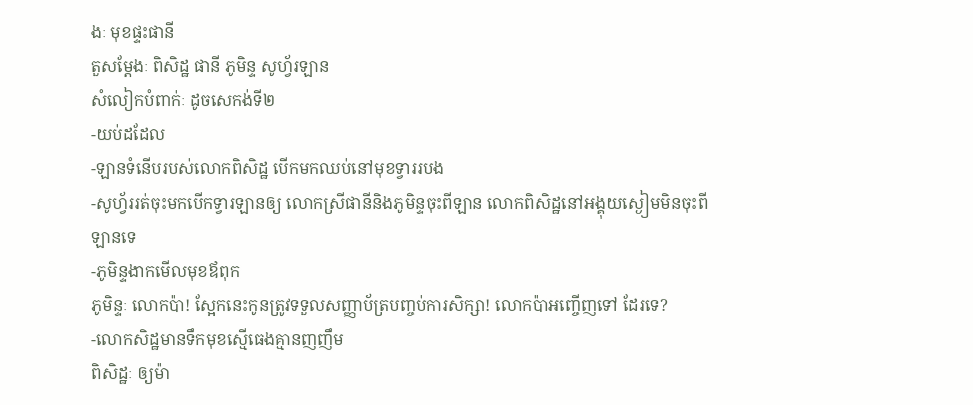ងៈ មុខផ្ទះផានី
តួសម្តែងៈ ពិសិដ្ឋ ផានី ភូមិន្ទ សូហ្វ័រឡាន
សំលៀកបំពាក់ៈ ដូចសេកង់ទី២
-យប់ដដែល
-ឡានទំនើបរបស់លោកពិសិដ្ឋ បើកមកឈប់នៅមុខទ្វាររបង
-សូហ្វ័ររត់ចុះមកបើកទ្វារឡានឲ្យ លោកស្រីផានីនិងភូមិន្ទចុះពីឡាន លោកពិសិដ្ឋនៅអង្គុយស្ងៀមមិនចុះពីឡានទេ
-ភូមិន្ទងាកមើលមុខឪពុក
ភូមិន្ទៈ លោកប៉ា! ស្អែកនេះកូនត្រូវទទួលសញ្ញាប័ត្របញ្ចប់ការសិក្សា! លោកប៉ាអញ្ចើញទៅ ដែរទេ?
-លោកសិដ្ឋមានទឹកមុខស្មើធេងគ្មានញញឹម
ពិសិដ្ឋៈ ឲ្យម៉ា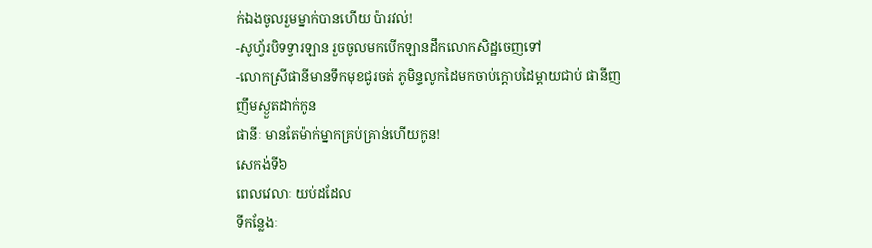ក់ឯងចូលរួមម្នាក់បានហើយ ប៉ារវល់!
-សូហ្វ័របិទទ្វារឡាន រួចចូលមកបើកឡានដឹកលោកសិដ្ឋចេញទៅ
-លោកស្រីផានីមានទឹកមុខជូរចត់ ភូមិន្ទលូកដៃមកចាប់ក្តោបដៃម្តាយជាប់ ផានីញញឹមស្ងួតដាក់កូន
ផានីៈ មានតែម៉ាក់ម្នាកគ្រប់គ្រាន់ហើយកូន!
សេកង់ទី៦
ពេលវេលាៈ យប់ដដែល
ទីកន្លែងៈ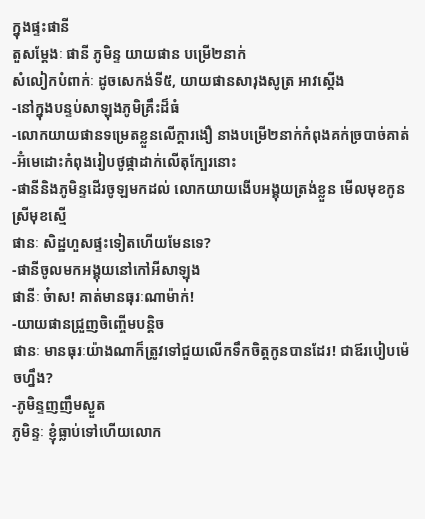ក្នុងផ្ទះផានី
តួសម្តែងៈ ផានី ភូមិន្ទ យាយផាន បម្រើ២នាក់
សំលៀកបំពាក់ៈ ដូចសេកង់ទី៥, យាយផានសារុងសូត្រ អាវស្តើង
-នៅក្នុងបន្ទប់សាឡុងភូមិគ្រឹះដ៏ធំ
-លោកយាយផានទម្រេតខ្លួនលើក្តារងឿ នាងបម្រើ២នាក់កំពុងគក់ច្របាច់គាត់
-អ៊ំមេដោះកំពុងរៀបថូផ្កាដាក់លើតុក្បែរនោះ
-ផានីនិងភូមិន្ទដើរចូឡមកដល់ លោកយាយងើបអង្គុយត្រង់ខ្លួន មើលមុខកូនស្រីមុខស្មើ
ផានៈ សិដ្ឋហួសផ្ទះទៀតហើយមែនទេ?
-ផានីចូលមកអង្គុយនៅកៅអីសាឡុង
ផានីៈ ច៎ាស! គាត់មានធុរៈណាម៉ាក់!
-យាយផានជ្រួញចិញ្ចើមបន្តិច
ផានៈ មានធុរៈយ៉ាងណាក៏ត្រូវទៅជួយលើកទឹកចិត្តកូនបានដែរ! ជាឪរបៀបម៉េចហ្នឹង?
-ភូមិន្ទញញឹមស្ងួត
ភូមិន្ទៈ ខ្ញុំធ្លាប់ទៅហើយលោក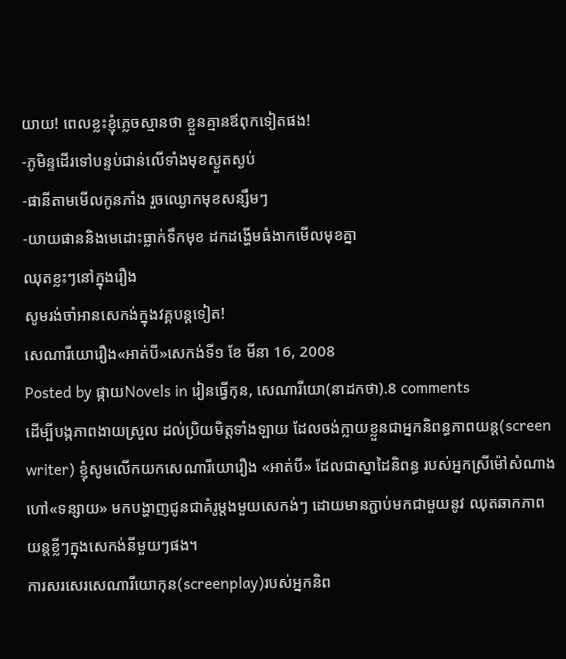យាយ! ពេលខ្លះខ្ញុំភ្លេចស្មានថា ខ្លួនគ្មានឪពុកទៀតផង!
-ភូមិន្ទដើរទៅបន្ទប់ជាន់លើទាំងមុខស្ងួតស្ងប់
-ផានីតាមមើលកូនភាំង រួចឈ្ងោកមុខសន្សឹមៗ
-យាយផាននិងមេដោះធ្លាក់ទឹកមុខ ដកដង្ហើមធំងាកមើលមុខគ្នា
ឈុតខ្លះៗនៅក្នុងរឿង
សូមរង់ចាំអានសេកង់ក្នុងវគ្គបន្តទៀត!
សេណារីយោរឿង«អាត់បី»សេកង់ទី១ ខែ មីនា 16, 2008
Posted by ផ្កាយNovels in រៀនធ្វើកុន, សេណារីយោ(នាដកថា).8 comments
ដើម្បីបង្កភាពងាយស្រួល ដល់ប្រិយមិត្តទាំងឡាយ ដែលចង់ក្លាយខ្លួនជាអ្នកនិពន្ធភាពយន្ត(screen writer) ខ្ញុំសូមលើកយកសេណារីយោរឿង «អាត់បី» ដែលជាស្នាដៃនិពន្ធ របស់អ្នកស្រីម៉ៅសំណាងហៅ«ទន្សាយ» មកបង្ហាញជូនជាគំរូម្តងមួយសេកង់ៗ ដោយមានភ្ជាប់មកជាមួយនូវ ឈុតឆាកភាពយន្តខ្លីៗក្នុងសេកង់នីមួយៗផង។
ការសរសេរសេណារីយោកុន(screenplay)របស់អ្នកនិព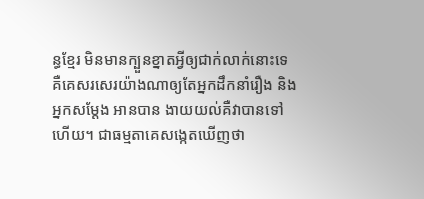ន្ធខ្មែរ មិនមានក្បួនខ្នាតអ្វីឲ្យជាក់លាក់នោះទេ គឺគេសរសេរយ៉ាងណាឲ្យតែអ្នកដឹកនាំរឿង និងអ្នកសម្តែង អានបាន ងាយយល់គឺវាបានទៅហើយ។ ជាធម្មតាគេសង្កេតឃើញថា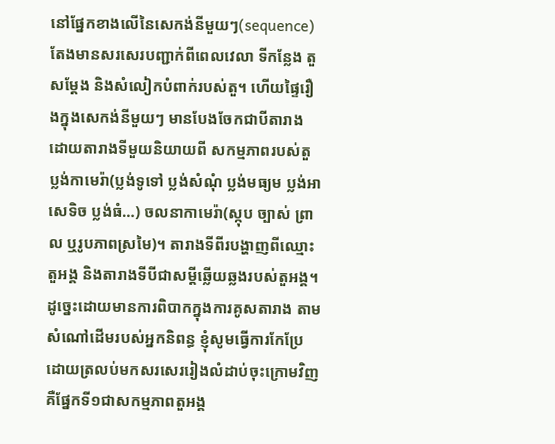នៅផ្នែកខាងលើនៃសេកង់នីមួយៗ(sequence) តែងមានសរសេរបញ្ជាក់ពីពេលវេលា ទីកន្លែង តួសម្តែង និងសំលៀកបំពាក់របស់តួ។ ហើយផ្ទៃរឿងក្នុងសេកង់នីមួយៗ មានបែងចែកជាបីតារាង ដោយតារាងទីមួយនិយាយពី សកម្មភាពរបស់តួ ប្លង់កាមេរ៉ា(ប្លង់ទូទៅ ប្លង់សំណុំ ប្លង់មធ្យម ប្លង់អាសេទិច ប្លង់ធំ…) ចលនាកាមេរ៉ា(ស្កុប ច្បាស់ ព្រាល ឬរូបភាពស្រមៃ)។ តារាងទីពីរបង្ហាញពីឈ្មោះតួអង្គ និងតារាងទីបីជាសម្តីឆ្លើយឆ្លងរបស់តួអង្គ។
ដូច្នេះដោយមានការពិបាកក្នុងការគូសតារាង តាមសំណៅដើមរបស់អ្នកនិពន្ធ ខ្ញុំសូមធ្វើការកែប្រែដោយត្រលប់មកសរសេររៀងលំដាប់ចុះក្រោមវិញ គឺផ្នែកទី១ជាសកម្មភាពតួអង្គ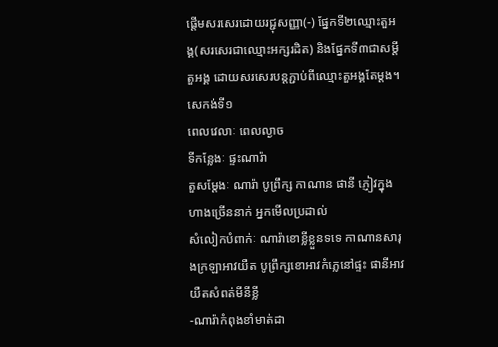ផ្តើមសរសេរដោយរជ្ជុសញ្ញា(-) ផ្នែកទី២ឈ្មោះតួអង្គ(សរសេរជាឈ្មោះអក្សរដិត) និងផ្នែកទី៣ជាសម្តីតួអង្គ ដោយសរសេរបន្តភ្ជាប់ពីឈ្មោះតួអង្គតែម្តង។
សេកង់ទី១
ពេលវេលាៈ ពេលល្ងាច
ទីកន្លែងៈ ផ្ទះណារ៉ា
តួសម្តែងៈ ណារ៉ា បូព្រឹក្ស កាណាន ផានី ភ្ញៀវក្នុងហាងច្រើននាក់ អ្នកមើលប្រដាល់
សំលៀកបំពាក់ៈ ណារ៉ាខោខ្លីខ្លួនទទេ កាណានសារុងក្រឡាអាវយឺត បូព្រឹក្សខោអាវកំភ្លេនៅផ្ទះ ផានីអាវយឺតសំពត់មីនីខ្លី
-ណារ៉ាកំពុងខាំមាត់ដា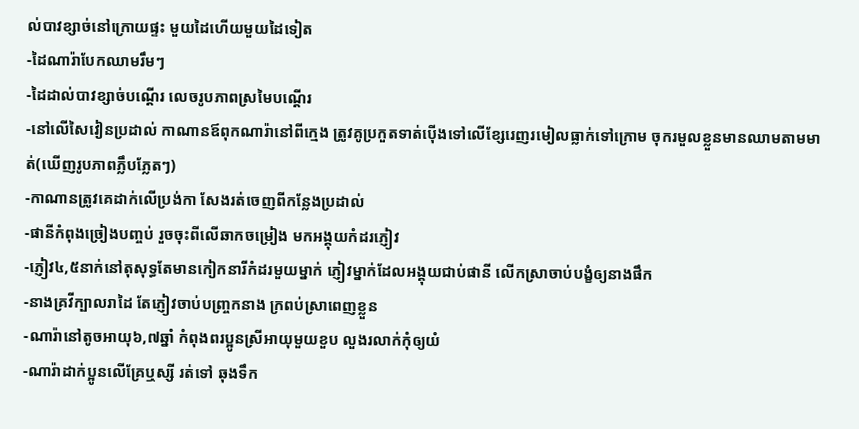ល់បាវខ្សាច់នៅក្រោយផ្ទះ មួយដៃហើយមួយដៃទៀត
-ដៃណារ៉ាបែកឈាមរឹមៗ
-ដៃដាល់បាវខ្សាច់បណ្តើរ លេចរូបភាពស្រមៃបណ្តើរ
-នៅលើសៃវៀនប្រដាល់ កាណានឪពុកណារ៉ានៅពីក្មេង ត្រូវគូប្រកួតទាត់ប៉ើងទៅលើខ្សែរេញរមៀលធ្លាក់ទៅក្រោម ចុករមួលខ្លួនមានឈាមតាមមាត់(ឃើញរូបភាពភ្លឹបភ្លែតៗ)
-កាណានត្រូវគេដាក់លើប្រង់កា សែងរត់ចេញពីកន្លែងប្រដាល់
-ផានីកំពុងច្រៀងបញ្ចប់ រួចចុះពីលើឆាកចម្រៀង មកអង្គុយកំដរភ្ញៀវ
-ភ្ញៀវ៤,៥នាក់នៅតុសុទ្ធតែមានកៀកនារីកំដរមួយម្នាក់ ភ្ញៀវម្នាក់ដែលអង្គុយជាប់ផានី លើកស្រាចាប់បង្ខំឲ្យនាងផឹក
-នាងគ្រវីក្បាលរាដៃ តែភ្ញៀវចាប់បញ្រ្ចកនាង ក្រពប់ស្រាពេញខ្លួន
-ណារ៉ានៅតូចអាយុ៦,៧ឆ្នាំ កំពុងពរប្អូនស្រីអាយុមួយខួប លួងរលាក់កុំឲ្យយំ
-ណារ៉ាដាក់ប្អូនលើគ្រែឬស្សី រត់ទៅ ឆុងទឹក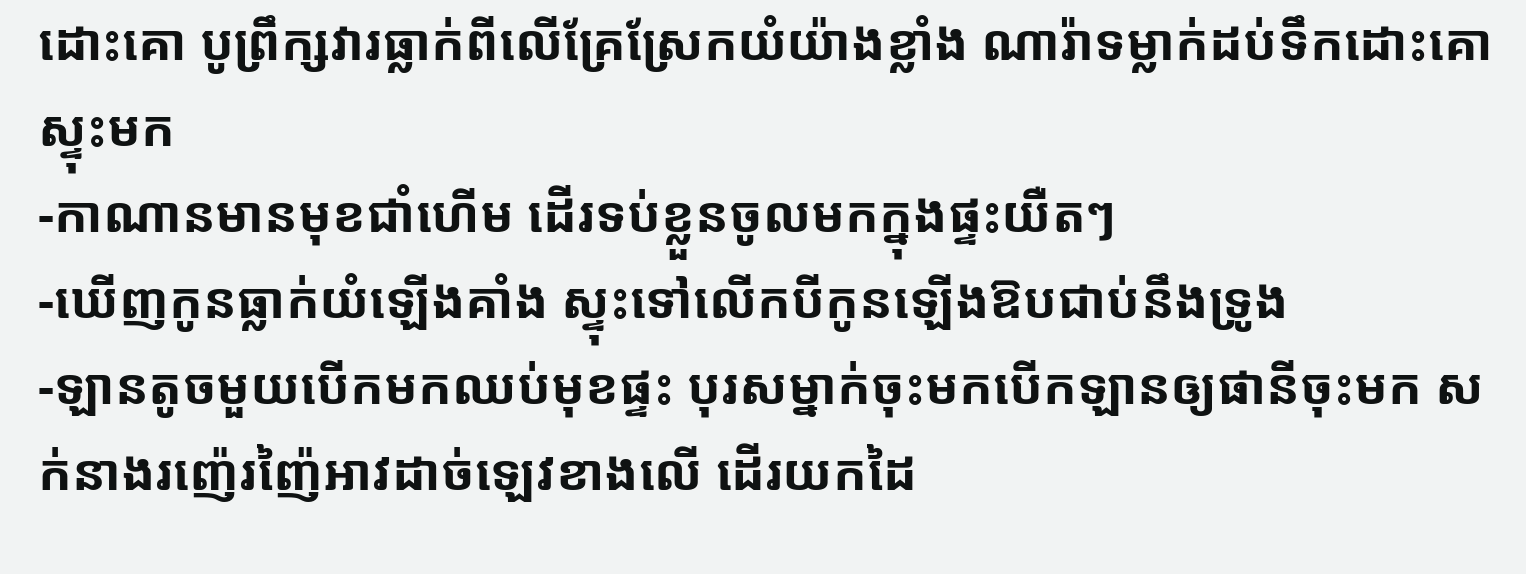ដោះគោ បូព្រឹក្សវារធ្លាក់ពីលើគ្រែស្រែកយំយ៉ាងខ្លាំង ណារ៉ាទម្លាក់ដប់ទឹកដោះគោស្ទុះមក
-កាណានមានមុខជាំហើម ដើរទប់ខ្លួនចូលមកក្នុងផ្ទះយឺតៗ
-ឃើញកូនធ្លាក់យំឡើងគាំង ស្ទុះទៅលើកបីកូនឡើងឱបជាប់នឹងទ្រូង
-ឡានតូចមួយបើកមកឈប់មុខផ្ទះ បុរសម្នាក់ចុះមកបើកឡានឲ្យផានីចុះមក សក់នាងរញ៉េរញ៉ៃអាវដាច់ឡេវខាងលើ ដើរយកដៃ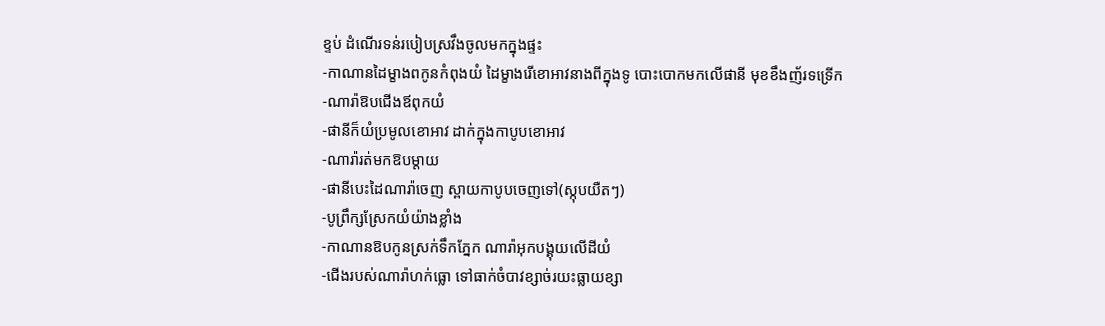ខ្ទប់ ដំណើរទន់របៀបស្រវឹងចូលមកក្នុងផ្ទះ
-កាណានដៃម្ខាងពកូនកំពុងយំ ដៃម្ខាងរើខោអាវនាងពីក្នុងទូ បោះបោកមកលើផានី មុខខឹងញ័រទទ្រើក
-ណារ៉ាឱបជើងឪពុកយំ
-ផានីក៏យំប្រមូលខោអាវ ដាក់ក្នុងកាបូបខោអាវ
-ណារ៉ារត់មកឱបម្តាយ
-ផានីបេះដៃណារ៉ាចេញ ស្ពាយកាបូបចេញទៅ(ស្កុបយឺតៗ)
-បូព្រឹក្សស្រែកយំយ៉ាងខ្លាំង
-កាណានឱបកូនស្រក់ទឹកភ្នែក ណារ៉ាអុកបង្គុយលើដីយំ
-ជើងរបស់ណារ៉ាហក់ធ្លោ ទៅធាក់ចំបាវខ្សាច់រយះធ្លាយខ្សា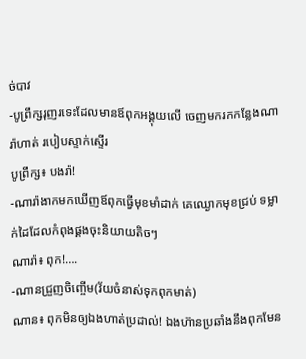ច់បាវ
-បូព្រឹក្សរុញរទេះដែលមានឪពុកអង្គុយលើ ចេញមករកកន្លែងណារ៉ាហាត់ របៀបស្ទាក់ស្ទើរ
បូព្រឹក្ស៖ បងរ៉ា!
-ណារ៉ាងាកមកឃើញឪពុកធ្វើមុខមាំដាក់ គេឈ្ងោកមុខជ្រប់ ទម្លាក់ដៃដែលកំពុងផ្គងចុះនិយាយតិចៗ
ណារ៉ា៖ ពុក!….
-ណានជ្រួញចិញ្ចើម(វ័យចំនាស់ទុកពុកមាត់)
ណាន៖ ពុកមិនឲ្យឯងហាត់ប្រដាល់! ឯងហ៊ានប្រឆាំងនឹងពុកមែន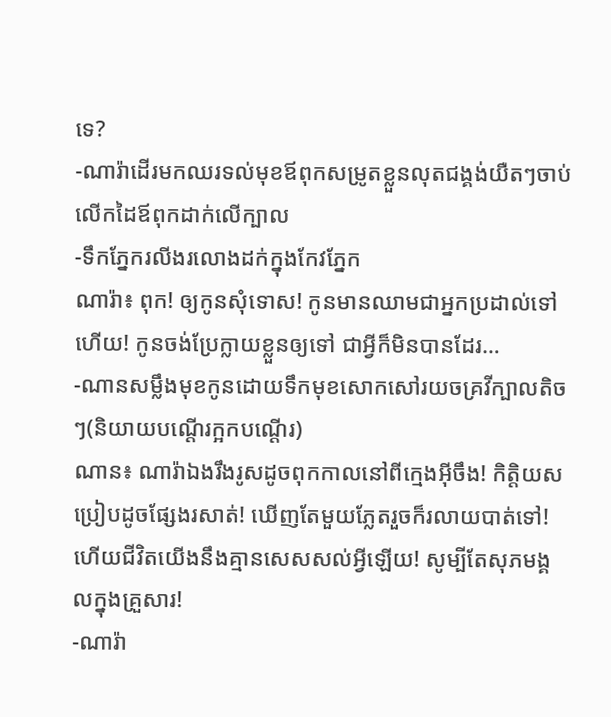ទេ?
-ណារ៉ាដើរមកឈរទល់មុខឪពុកសម្រូតខ្លួនលុតជង្គង់យឺតៗចាប់លើកដៃឪពុកដាក់លើក្បាល
-ទឹកភ្នែករលីងរលោងដក់ក្នុងកែវភ្នែក
ណារ៉ា៖ ពុក! ឲ្យកូនសុំទោស! កូនមានឈាមជាអ្នកប្រដាល់ទៅហើយ! កូនចង់ប្រែក្លាយខ្លួនឲ្យទៅ ជាអ្វីក៏មិនបានដែរ…
-ណានសម្លឹងមុខកូនដោយទឹកមុខសោកសៅរយចគ្រវីក្បាលតិចៗ(និយាយបណ្តើរក្អកបណ្តើរ)
ណាន៖ ណារ៉ាឯងរឹងរូសដូចពុកកាលនៅពីក្មេងអ៊ីចឹង! កិត្តិយសប្រៀបដូចផ្សែងរសាត់! ឃើញតែមួយភ្លែតរួចក៏រលាយបាត់ទៅ! ហើយជីវិតយើងនឹងគ្មានសេសសល់អ្វីឡើយ! សូម្បីតែសុភមង្គលក្នុងគ្រួសារ!
-ណារ៉ា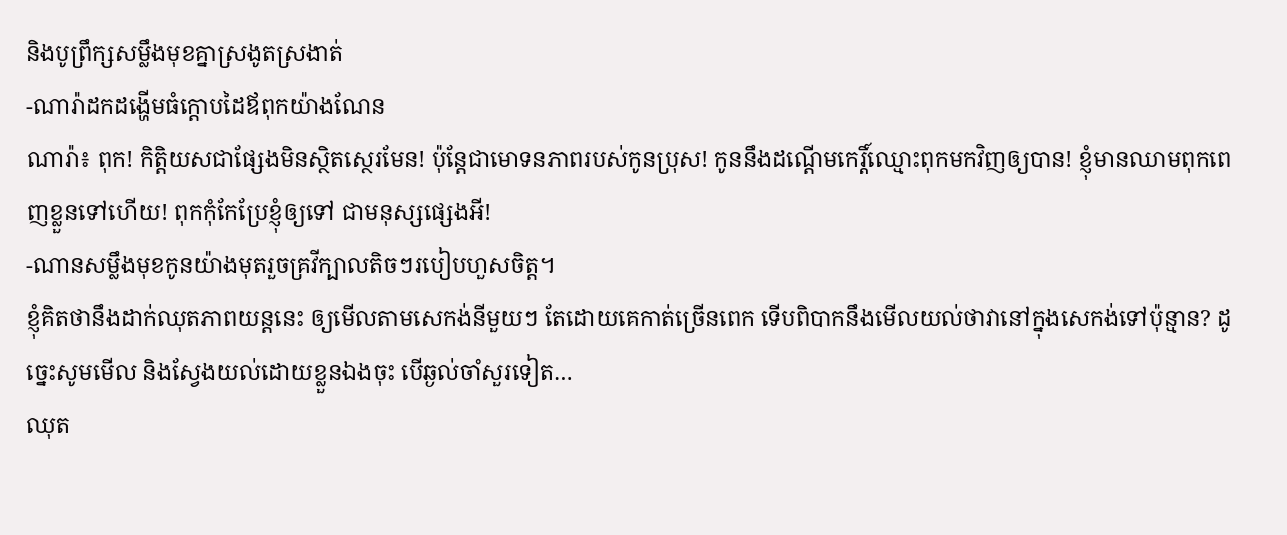និងបូព្រឹក្សសម្លឹងមុខគ្នាស្រងូតស្រងាត់
-ណារ៉ាដកដង្ហើមធំក្តោបដៃឪពុកយ៉ាងណែន
ណារ៉ា៖ ពុក! កិត្តិយសជាផ្សែងមិនស្ថិតស្ថេរមែន! ប៉ុន្តែជាមោទនភាពរបស់កូនប្រុស! កូននឹងដណ្តើមកេរ្តិ៍ឈ្មោះពុកមកវិញឲ្យបាន! ខ្ញុំមានឈាមពុកពេញខ្លួនទៅហើយ! ពុកកុំកែប្រែខ្ញុំឲ្យទៅ ជាមនុស្សផ្សេងអី!
-ណានសម្លឹងមុខកូនយ៉ាងមុតរួចគ្រវីក្បាលតិចៗរបៀបហួសចិត្ត។
ខ្ញុំគិតថានឹងដាក់ឈុតភាពយន្តនេះ ឲ្យមើលតាមសេកង់នីមួយៗ តែដោយគេកាត់ច្រើនពេក ទើបពិបាកនឹងមើលយល់ថាវានៅក្នុងសេកង់ទៅប៉ុន្មាន? ដូច្នេះសូមមើល និងស្វែងយល់ដោយខ្លួនឯងចុះ បើឆ្ងល់ចាំសួរទៀត…
ឈុត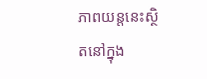ភាពយន្តនេះស្ថិតនៅក្នុង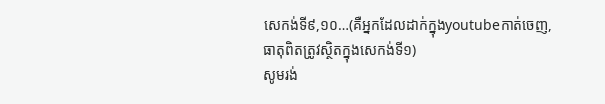សេកង់ទី៩,១០…(គឺអ្នកដែលដាក់ក្នុងyoutubeកាត់ចេញ, ធាតុពិតត្រូវស្ថិតក្នុងសេកង់ទី១)
សូមរង់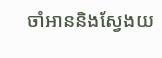ចាំអាននិងស្វែងយ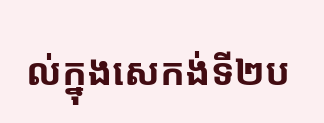ល់ក្នុងសេកង់ទី២ប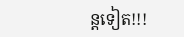ន្តទៀត!!!